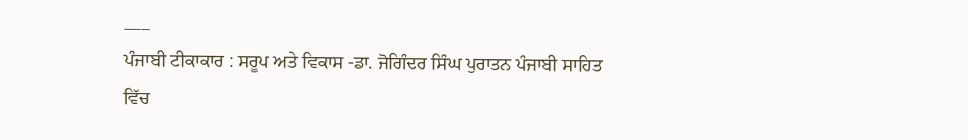___
ਪੰਜਾਬੀ ਟੀਕਾਕਾਰ : ਸਰੂਪ ਅਤੇ ਵਿਕਾਸ -ਡਾ. ਜੋਗਿੰਦਰ ਸਿੰਘ ਪੁਰਾਤਨ ਪੰਜਾਬੀ ਸਾਹਿਤ ਵਿੱਚ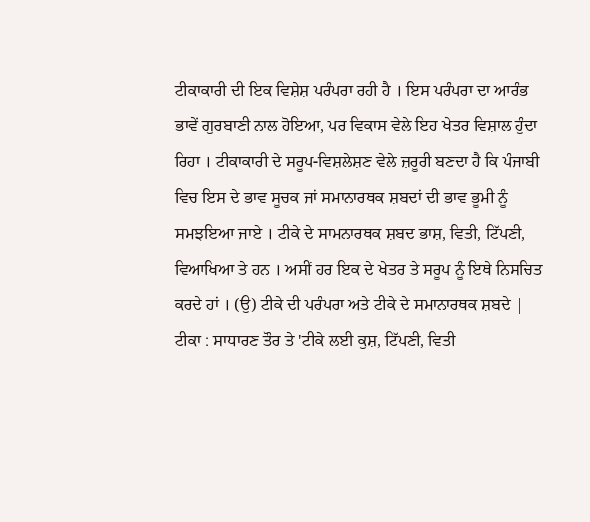ਟੀਕਾਕਾਰੀ ਦੀ ਇਕ ਵਿਸ਼ੇਸ਼ ਪਰੰਪਰਾ ਰਹੀ ਹੈ । ਇਸ ਪਰੰਪਰਾ ਦਾ ਆਰੰਭ ਭਾਵੇਂ ਗੁਰਬਾਣੀ ਨਾਲ ਹੋਇਆ, ਪਰ ਵਿਕਾਸ ਵੇਲੇ ਇਹ ਖੇਤਰ ਵਿਸ਼ਾਲ ਹੁੰਦਾ ਰਿਹਾ । ਟੀਕਾਕਾਰੀ ਦੇ ਸਰੂਪ-ਵਿਸ਼ਲੇਸ਼ਣ ਵੇਲੇ ਜ਼ਰੂਰੀ ਬਣਦਾ ਹੈ ਕਿ ਪੰਜਾਬੀ ਵਿਚ ਇਸ ਦੇ ਭਾਵ ਸੂਚਕ ਜਾਂ ਸਮਾਨਾਰਥਕ ਸ਼ਬਦਾਂ ਦੀ ਭਾਵ ਭੂਮੀ ਨੂੰ ਸਮਝਇਆ ਜਾਏ । ਟੀਕੇ ਦੇ ਸਾਮਨਾਰਥਕ ਸ਼ਬਦ ਭਾਸ਼, ਵਿਤੀ, ਟਿੱਪਣੀ, ਵਿਆਖਿਆ ਤੇ ਹਨ । ਅਸੀਂ ਹਰ ਇਕ ਦੇ ਖੇਤਰ ਤੇ ਸਰੂਪ ਨੂੰ ਇਥੇ ਨਿਸਚਿਤ ਕਰਦੇ ਹਾਂ । (ਉ) ਟੀਕੇ ਦੀ ਪਰੰਪਰਾ ਅਤੇ ਟੀਕੇ ਦੇ ਸਮਾਨਾਰਥਕ ਸ਼ਬਦੇ | ਟੀਕਾ : ਸਾਧਾਰਣ ਤੌਰ ਤੇ 'ਟੀਕੇ ਲਈ ਕੁਸ਼, ਟਿੱਪਣੀ, ਵਿਤੀ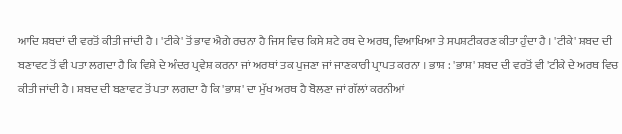ਆਦਿ ਸ਼ਬਦਾਂ ਦੀ ਵਰਤੋਂ ਕੀਤੀ ਜਾਂਦੀ ਹੈ । 'ਟੀਕੇ' ਤੋਂ ਭਾਵ ਐਗੇ ਰਚਨਾ ਹੈ ਜਿਸ ਵਿਚ ਕਿਸੇ ਸ਼ਟੇ ਰਥ ਦੇ ਅਰਥ, ਵਿਆਖਿਆ ਤੇ ਸਪਸ਼ਟੀਕਰਣ ਕੀਤਾ ਹੁੰਦਾ ਹੈ । 'ਟੀਕੇ' ਸ਼ਬਦ ਦੀ ਬਣਾਵਟ ਤੋਂ ਵੀ ਪਤਾ ਲਗਦਾ ਹੈ ਕਿ ਵਿਸ਼ੇ ਦੇ ਅੰਦਰ ਪ੍ਰਵੇਸ਼ ਕਰਨਾ ਜਾਂ ਅਰਥਾਂ ਤਕ ਪੁਜਣਾ ਜਾਂ ਜਾਣਕਾਰੀ ਪ੍ਰਾਪਤ ਕਰਨਾ । ਭਾਸ਼ : 'ਭਾਸ਼' ਸ਼ਬਦ ਦੀ ਵਰਤੋਂ ਵੀ 'ਟੀਕੇ ਦੇ ਅਰਥ ਵਿਚ ਕੀਤੀ ਜਾਂਦੀ ਹੈ । ਸ਼ਬਦ ਦੀ ਬਣਾਵਟ ਤੋਂ ਪਤਾ ਲਗਦਾ ਹੈ ਕਿ 'ਭਾਸ਼' ਦਾ ਮੁੱਖ ਅਰਥ ਹੈ ਬੋਲਣਾ ਜਾਂ ਗੱਲਾਂ ਕਰਨੀਆਂ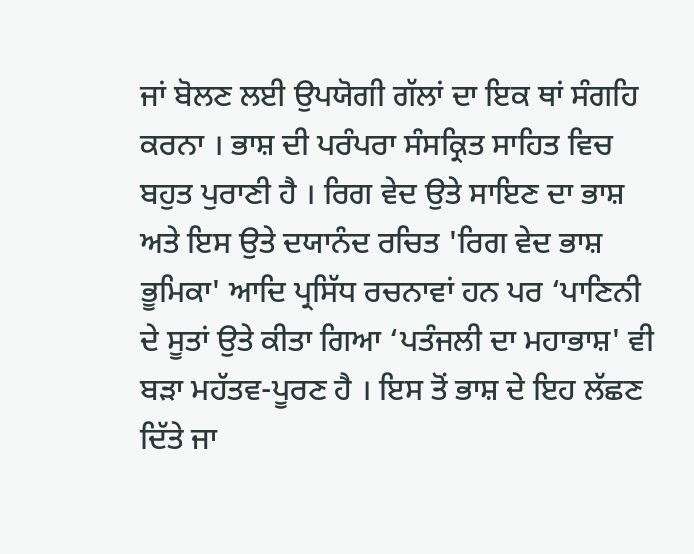ਜਾਂ ਬੋਲਣ ਲਈ ਉਪਯੋਗੀ ਗੱਲਾਂ ਦਾ ਇਕ ਥਾਂ ਸੰਗਹਿ ਕਰਨਾ । ਭਾਸ਼ ਦੀ ਪਰੰਪਰਾ ਸੰਸਕ੍ਰਿਤ ਸਾਹਿਤ ਵਿਚ ਬਹੁਤ ਪੁਰਾਣੀ ਹੈ । ਰਿਗ ਵੇਦ ਉਤੇ ਸਾਇਣ ਦਾ ਭਾਸ਼ ਅਤੇ ਇਸ ਉਤੇ ਦਯਾਨੰਦ ਰਚਿਤ 'ਰਿਗ ਵੇਦ ਭਾਸ਼ ਭੂਮਿਕਾ' ਆਦਿ ਪ੍ਰਸਿੱਧ ਰਚਨਾਵਾਂ ਹਨ ਪਰ ‘ਪਾਣਿਨੀ ਦੇ ਸੂਤਾਂ ਉਤੇ ਕੀਤਾ ਗਿਆ ‘ਪਤੰਜਲੀ ਦਾ ਮਹਾਭਾਸ਼' ਵੀ ਬੜਾ ਮਹੱਤਵ-ਪੂਰਣ ਹੈ । ਇਸ ਤੋਂ ਭਾਸ਼ ਦੇ ਇਹ ਲੱਛਣ ਦਿੱਤੇ ਜਾ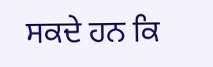ਸਕਦੇ ਹਨ ਕਿ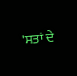'ਸਤਾਂ ਦੇ